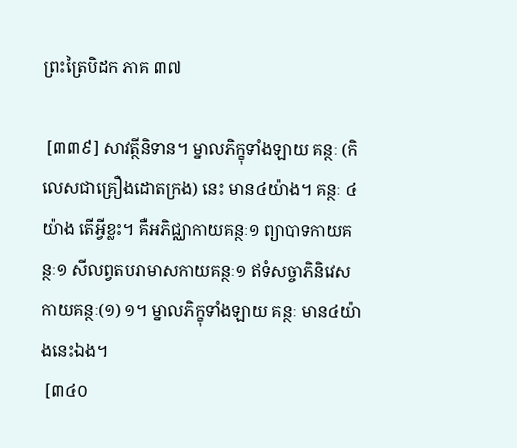ព្រះត្រៃបិដក ភាគ ៣៧

 [៣៣៩] សាវត្ថីនិទាន។ ម្នាលភិក្ខុទាំងឡាយ គន្ថៈ (កិលេសជាគ្រឿងដោតក្រង) នេះ មាន៤យ៉ាង។ គន្ថៈ ៤យ៉ាង តើអ្វីខ្លះ។ គឺអភិជ្ឈាកាយគន្ថៈ១ ព្យាបាទកាយគន្ថៈ១ សីលព្វតបរាមាសកាយគន្ថៈ១ ឥទំសច្ចាភិនិវេសកាយគន្ថៈ(១) ១។ ម្នាលភិក្ខុទាំងឡាយ គន្ថៈ មាន៤យ៉ាងនេះឯង។
 [៣៤០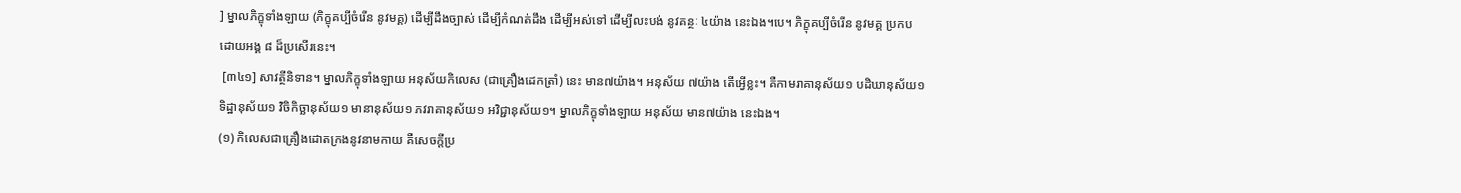] ម្នាលភិក្ខុទាំងឡាយ (ភិក្ខុគប្បីចំរើន នូវមគ្គ) ដើម្បីដឹងច្បាស់ ដើម្បីកំណត់ដឹង ដើម្បីអស់ទៅ ដើម្បីលះបង់ នូវគន្ថៈ ៤យ៉ាង នេះឯង។បេ។ ភិក្ខុគប្បីចំរើន នូវមគ្គ ប្រកបដោយអង្គ ៨ ដ៏ប្រសើរនេះ។
 [៣៤១] សាវត្ថីនិទាន។ ម្នាលភិក្ខុទាំងឡាយ អនុស័យកិលេស (ជាគ្រឿងដេកត្រាំ) នេះ មាន៧យ៉ាង។ អនុស័យ ៧យ៉ាង តើអ្វើខ្លះ។ គឺកាមរាគានុស័យ១ បដិឃានុស័យ១ ទិដ្ឋានុស័យ១ វិចិកិច្ឆានុស័យ១ មានានុស័យ១ ភវរាគានុស័យ១ អវិជ្ជានុស័យ១។ ម្នាលភិក្ខុទាំងឡាយ អនុស័យ មាន៧យ៉ាង នេះឯង។
(១) កិលេសជាគ្រឿងដោតក្រងនូវនាមកាយ គឺសេចក្តីប្រ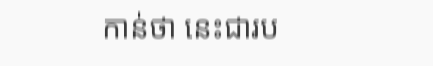កាន់ថា នេះជារប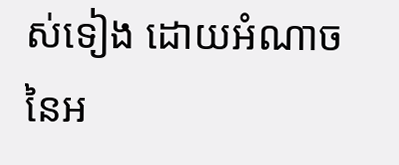ស់ទៀង ដោយអំណាចនៃអ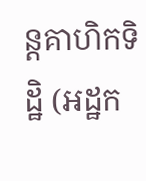ន្តគាហិកទិដ្ឋិ (អដ្ឋក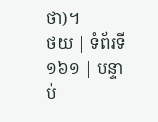ថា)។
ថយ | ទំព័រទី ១៦១ | បន្ទាប់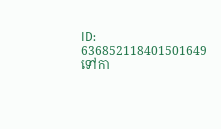ID: 636852118401501649
ទៅកា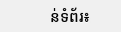ន់ទំព័រ៖